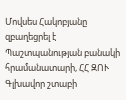Մովսես Հակոբյանը զբաղեցրել է Պաշտպանության բանակի հրամանատարի, ՀՀ ԶՈՒ Գլխավոր շտաբի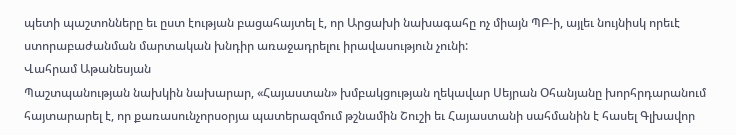պետի պաշտոնները եւ ըստ էության բացահայտել է, որ Արցախի նախագահը ոչ միայն ՊԲ‑ի, այլեւ նույնիսկ որեւէ ստորաբաժանման մարտական խնդիր առաջադրելու իրավասություն չունի:
Վահրամ Աթանեսյան
Պաշտպանության նախկին նախարար, «Հայաստան» խմբակցության ղեկավար Սեյրան Օհանյանը խորհրդարանում հայտարարել է, որ քառասունչորսօրյա պատերազմում թշնամին Շուշի եւ Հայաստանի սահմանին է հասել Գլխավոր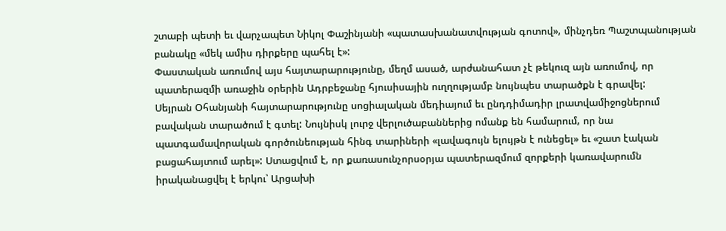շտաբի պետի եւ վարչապետ Նիկոլ Փաշինյանի «պատասխանատվության գոտով», մինչդեռ Պաշտպանության բանակը «մեկ ամիս դիրքերը պահել է»:
Փաստական առումով այս հայտարարությունը, մեղմ ասած, արժանահատ չէ թեկուզ այն առումով, որ պատերազմի առաջին օրերին Ադրբեջանը հյուսիսային ուղղությամբ նույնպես տարածքն է գրավել:
Սեյրան Օհանյանի հայտարարությունը սոցիալական մեդիայում եւ ընդդիմադիր լրատվամիջոցներում բավական տարածում է գտել: Նույնիսկ լուրջ վերլուծաբաններից ոմանք են համարում, որ նա պատգամավորական գործունեության հինգ տարիների «լավագույն ելույթն է ունեցել» եւ «շատ էական բացահայտում արել»: Ստացվում է, որ քառասունչորսօրյա պատերազմում զորքերի կառավարումն իրականացվել է երկու՝ Արցախի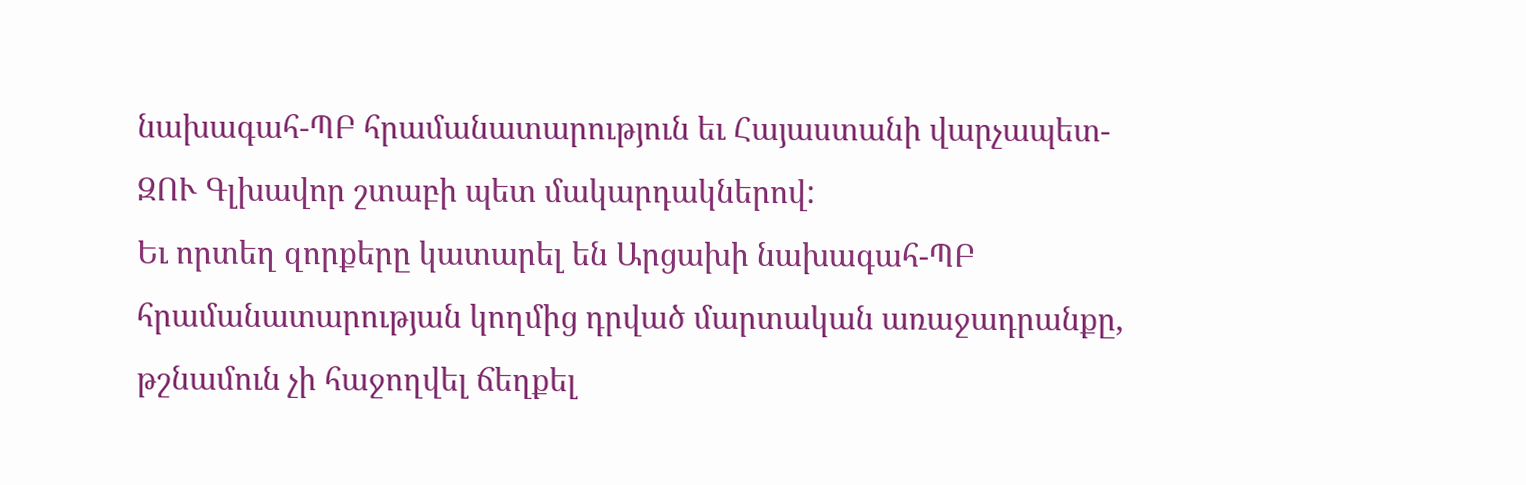նախագահ-ՊԲ հրամանատարություն եւ Հայաստանի վարչապետ-ԶՈՒ Գլխավոր շտաբի պետ մակարդակներով:
Եւ որտեղ զորքերը կատարել են Արցախի նախագահ-ՊԲ հրամանատարության կողմից դրված մարտական առաջադրանքը, թշնամուն չի հաջողվել ճեղքել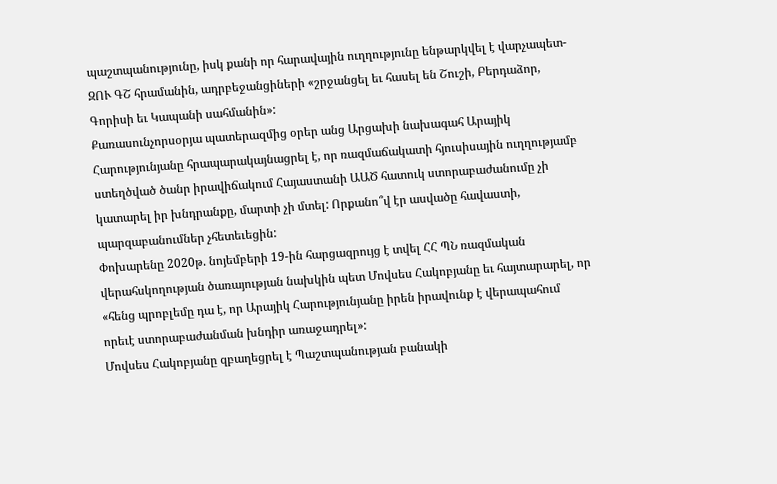պաշտպանությունը, իսկ քանի որ հարավային ուղղությունը ենթարկվել է վարչապետ-ԶՈՒ ԳՇ հրամանին, ադրբեջանցիների «շրջանցել եւ հասել են Շուշի, Բերդաձոր, Գորիսի եւ Կապանի սահմանին»:
Քառասունչորսօրյա պատերազմից օրեր անց Արցախի նախագահ Արայիկ Հարությունյանը հրապարակայնացրել է, որ ռազմաճակատի հյուսիսային ուղղությամբ ստեղծված ծանր իրավիճակում Հայաստանի ԱԱԾ հատուկ ստորաբաժանումը չի կատարել իր խնդրանքը, մարտի չի մտել: Որքանո՞վ էր ասվածը հավաստի, պարզաբանումներ չհետեւեցին:
Փոխարենը 2020թ. նոյեմբերի 19-ին հարցազրույց է տվել ՀՀ ՊՆ ռազմական վերահսկողության ծառայության նախկին պետ Մովսես Հակոբյանը եւ հայտարարել, որ «հենց պրոբլեմը դա է, որ Արայիկ Հարությունյանը իրեն իրավունք է վերապահում որեւէ ստորաբաժանման խնդիր առաջադրել»:
Մովսես Հակոբյանը զբաղեցրել է Պաշտպանության բանակի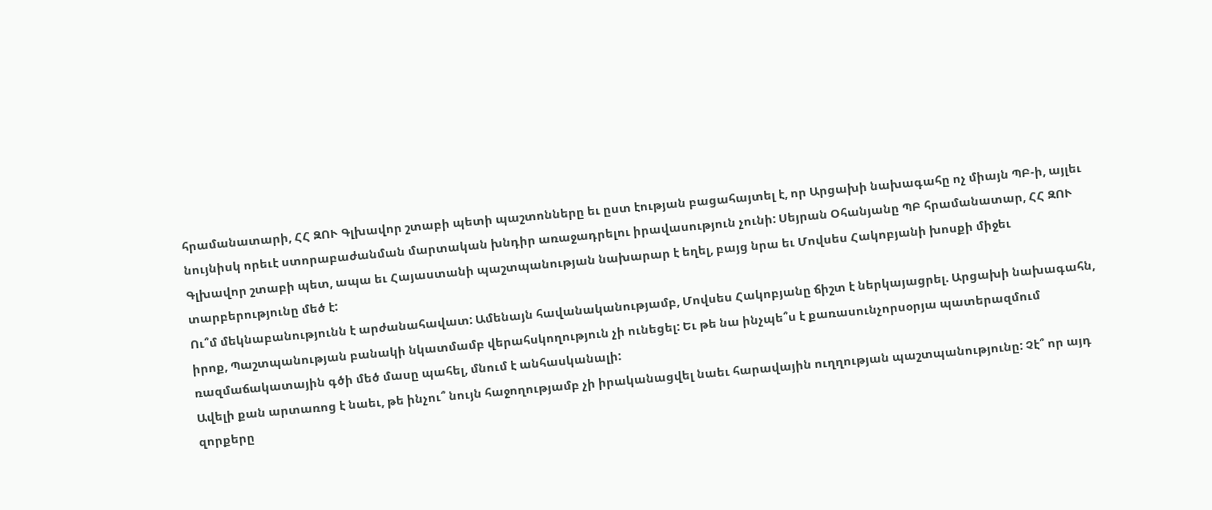հրամանատարի, ՀՀ ԶՈՒ Գլխավոր շտաբի պետի պաշտոնները եւ ըստ էության բացահայտել է, որ Արցախի նախագահը ոչ միայն ՊԲ‑ի, այլեւ նույնիսկ որեւէ ստորաբաժանման մարտական խնդիր առաջադրելու իրավասություն չունի: Սեյրան Օհանյանը ՊԲ հրամանատար, ՀՀ ԶՈՒ Գլխավոր շտաբի պետ, ապա եւ Հայաստանի պաշտպանության նախարար է եղել, բայց նրա եւ Մովսես Հակոբյանի խոսքի միջեւ տարբերությունը մեծ է:
Ու՞մ մեկնաբանությունն է արժանահավատ: Ամենայն հավանականությամբ, Մովսես Հակոբյանը ճիշտ է ներկայացրել. Արցախի նախագահն, իրոք, Պաշտպանության բանակի նկատմամբ վերահսկողություն չի ունեցել: Եւ թե նա ինչպե՞ս է քառասունչորսօրյա պատերազմում ռազմաճակատային գծի մեծ մասը պահել, մնում է անհասկանալի:
Ավելի քան արտառոց է նաեւ, թե ինչու՞ նույն հաջողությամբ չի իրականացվել նաեւ հարավային ուղղության պաշտպանությունը: Չէ՞ որ այդ զորքերը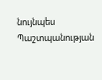նույնպես Պաշտպանության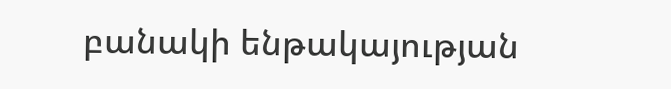բանակի ենթակայության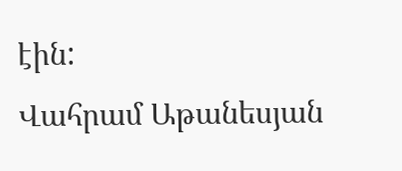էին:
Վահրամ Աթանեսյան